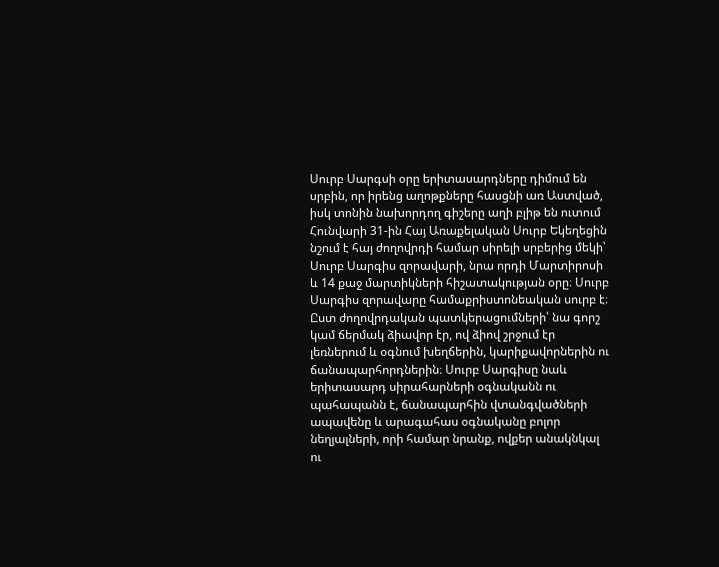Սուրբ Սարգսի օրը երիտասարդները դիմում են սրբին, որ իրենց աղոթքները հասցնի առ Աստված, իսկ տոնին նախորդող գիշերը աղի բլիթ են ուտում
Հունվարի 31-ին Հայ Առաքելական Սուրբ Եկեղեցին նշում է հայ ժողովրդի համար սիրելի սրբերից մեկի՝ Սուրբ Սարգիս զորավարի, նրա որդի Մարտիրոսի և 14 քաջ մարտիկների հիշատակության օրը։ Սուրբ Սարգիս զորավարը համաքրիստոնեական սուրբ է։
Ըստ ժողովրդական պատկերացումների՝ նա գորշ կամ ճերմակ ձիավոր էր, ով ձիով շրջում էր լեռներում և օգնում խեղճերին, կարիքավորներին ու ճանապարհորդներին։ Սուրբ Սարգիսը նաև երիտասարդ սիրահարների օգնականն ու պահապանն է, ճանապարհին վտանգվածների ապավենը և արագահաս օգնականը բոլոր նեղյալների, որի համար նրանք, ովքեր անակնկալ ու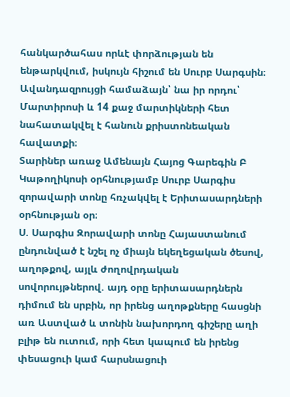հանկարծահաս որևէ փորձության են ենթարկվում, իսկույն հիշում են Սուրբ Սարգսին։
Ավանդազրույցի համաձայն՝ նա իր որդու՝ Մարտիրոսի և 14 քաջ մարտիկների հետ նահատակվել է հանուն քրիստոնեական հավատքի։
Տարիներ առաջ Ամենայն Հայոց Գարեգին Բ Կաթողիկոսի օրհնությամբ Սուրբ Սարգիս զորավարի տոնը հռչակվել է Երիտասարդների օրհնության օր։
Ս. Սարգիս Զորավարի տոնը Հայաստանում ընդունված է նշել ոչ միայն եկեղեցական ծեսով, աղոթքով, այլև ժողովրդական սովորույթներով. այդ օրը երիտասարդներն դիմում են սրբին, որ իրենց աղոթքները հասցնի առ Աստված և տոնին նախորդող գիշերը աղի բլիթ են ուտում, որի հետ կապում են իրենց փեսացուի կամ հարսնացուի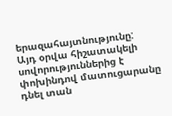երազահայտնությունը:
Այդ օրվա հիշատակելի սովորություններից է փոխինդով մատուցարանը դնել տան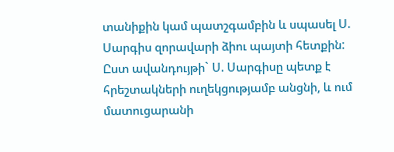տանիքին կամ պատշգամբին և սպասել Ս. Սարգիս զորավարի ձիու պայտի հետքին: Ըստ ավանդույթի` Ս. Սարգիսը պետք է հրեշտակների ուղեկցությամբ անցնի, և ում մատուցարանի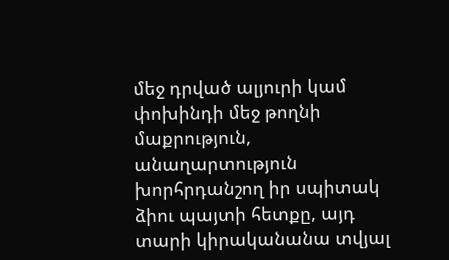մեջ դրված ալյուրի կամ փոխինդի մեջ թողնի մաքրություն, անաղարտություն խորհրդանշող իր սպիտակ ձիու պայտի հետքը, այդ տարի կիրականանա տվյալ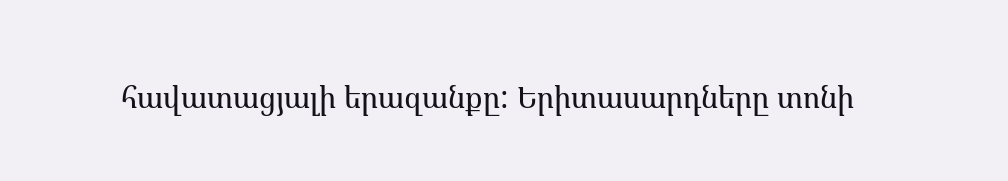հավատացյալի երազանքը: Երիտասարդները տոնի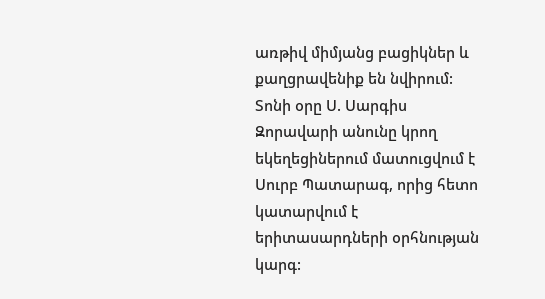առթիվ միմյանց բացիկներ և քաղցրավենիք են նվիրում:
Տոնի օրը Ս. Սարգիս Զորավարի անունը կրող եկեղեցիներում մատուցվում է Սուրբ Պատարագ, որից հետո կատարվում է երիտասարդների օրհնության կարգ: